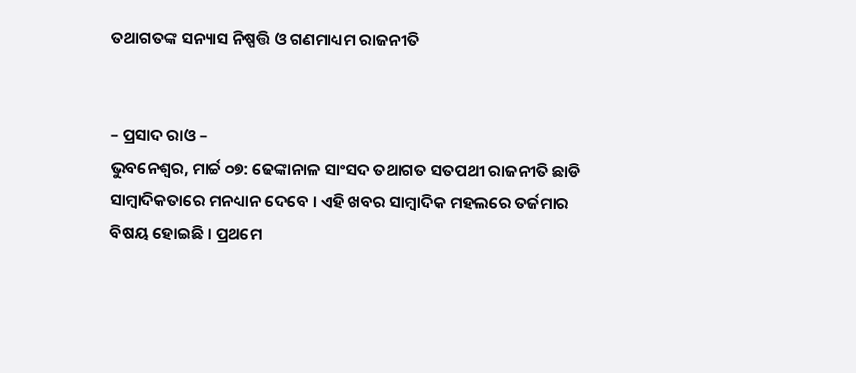ତଥାଗତଙ୍କ ସନ୍ୟାସ ନିଷ୍ପତ୍ତି ଓ ଗଣମାଧ୍ୟମ ରାଜନୀତି


– ପ୍ରସାଦ ରାଓ –
ଭୁବନେଶ୍ୱର, ମାର୍ଚ୍ଚ ୦୭: ଢେଙ୍କାନାଳ ସାଂସଦ ତଥାଗତ ସତପଥୀ ରାଜନୀତି ଛାଡି ସାମ୍ବାଦିକତାରେ ମନଧ୍ୟାନ ଦେବେ । ଏହି ଖବର ସାମ୍ବାଦିକ ମହଲରେ ତର୍ଜମାର ବିଷୟ ହୋଇଛି । ପ୍ରଥମେ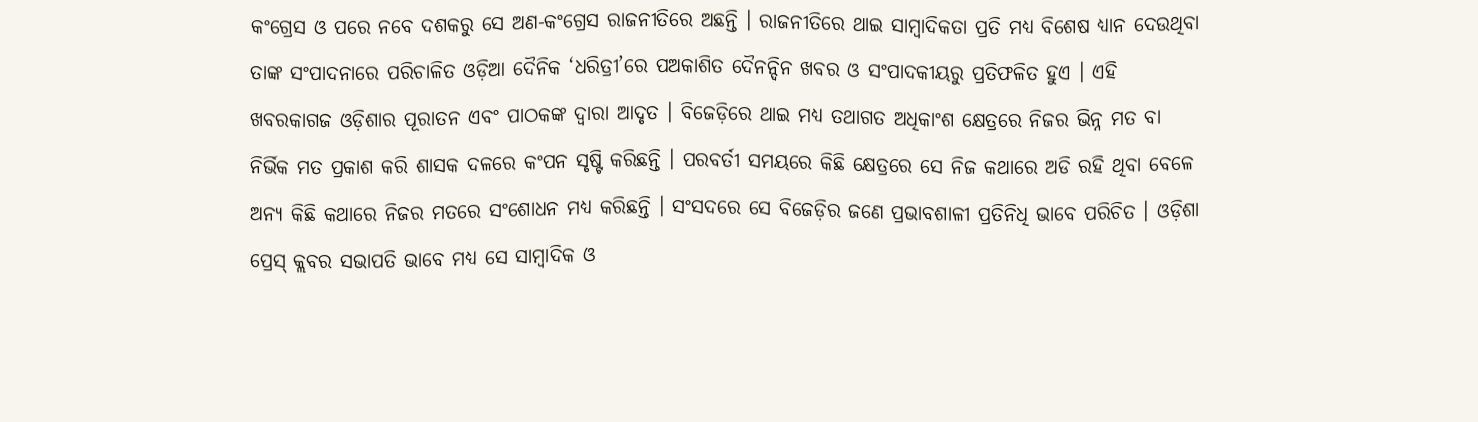କଂଗ୍ରେସ ଓ ପରେ ନବେ ଦଶକରୁ ସେ ଅଣ-କଂଗ୍ରେସ ରାଜନୀତିରେ ଅଛନ୍ତି । ରାଜନୀତିରେ ଥାଇ ସାମ୍ବାଦିକତା ପ୍ରତି ମଧ୍ୟ ବିଶେଷ ଧ୍ୟାନ ଦେଉଥିବା ତାଙ୍କ ସଂପାଦନାରେ ପରିଚାଳିତ ଓଡ଼ିଆ ଦୈନିକ ‘ଧରିତ୍ରୀ’ରେ ପଅକାଶିତ ଦୈନନ୍ଦିନ ଖବର ଓ ସଂପାଦକୀୟରୁ ପ୍ରତିଫଳିତ ହୁଏ । ଏହି ଖବରକାଗଜ ଓଡ଼ିଶାର ପୂରାତନ ଏବଂ ପାଠକଙ୍କ ଦ୍ୱାରା ଆଦୃତ । ବିଜେଡ଼ିରେ ଥାଇ ମଧ୍ୟ ତଥାଗତ ଅଧିକାଂଶ କ୍ଷେତ୍ରରେ ନିଜର ଭିନ୍ନ ମତ ବା ନିର୍ଭିକ ମତ ପ୍ରକାଶ କରି ଶାସକ ଦଳରେ କଂପନ ସୃଷ୍ଟି କରିଛନ୍ତି । ପରବର୍ତୀ ସମୟରେ କିଛି କ୍ଷେତ୍ରରେ ସେ ନିଜ କଥାରେ ଅଡି ରହି ଥିବା ବେଳେ ଅନ୍ୟ କିଛି କଥାରେ ନିଜର ମତରେ ସଂଶୋଧନ ମଧ୍ୟ କରିଛନ୍ତି । ସଂସଦରେ ସେ ବିଜେଡ଼ିର ଜଣେ ପ୍ରଭାବଶାଳୀ ପ୍ରତିନିଧି ଭାବେ ପରିଚିତ । ଓଡ଼ିଶା ପ୍ରେସ୍ କ୍ଲବର ସଭାପତି ଭାବେ ମଧ୍ୟ ସେ ସାମ୍ବାଦିକ ଓ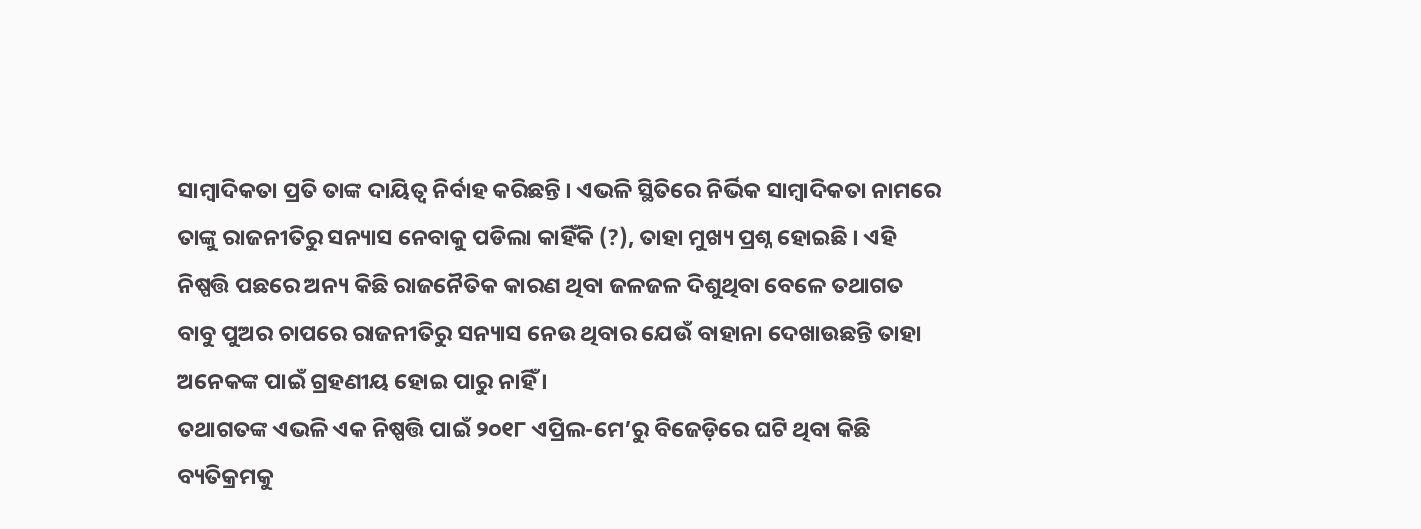ସାମ୍ବାଦିକତା ପ୍ରତି ତାଙ୍କ ଦାୟିତ୍ୱ ନିର୍ବାହ କରିଛନ୍ତି । ଏଭଳି ସ୍ଥିତିରେ ନିର୍ଭିକ ସାମ୍ବାଦିକତା ନାମରେ ତାଙ୍କୁ ରାଜନୀତିରୁ ସନ୍ୟାସ ନେବାକୁ ପଡିଲା କାହିଁକି (?), ତାହା ମୁଖ୍ୟ ପ୍ରଶ୍ନ ହୋଇଛି । ଏହି ନିଷ୍ପତ୍ତି ପଛରେ ଅନ୍ୟ କିଛି ରାଜନୈତିକ କାରଣ ଥିବା ଜଳଜଳ ଦିଶୁଥିବା ବେଳେ ତଥାଗତ ବାବୁ ପୁଅର ଚାପରେ ରାଜନୀତିରୁ ସନ୍ୟାସ ନେଉ ଥିବାର ଯେଉଁ ବାହାନା ଦେଖାଉଛନ୍ତି ତାହା ଅନେକଙ୍କ ପାଇଁ ଗ୍ରହଣୀୟ ହୋଇ ପାରୁ ନାହିଁ ।
ତଥାଗତଙ୍କ ଏଭଳି ଏକ ନିଷ୍ପତ୍ତି ପାଇଁ ୨୦୧୮ ଏପ୍ରିଲ-ମେ’ରୁ ବିଜେଡ଼ିରେ ଘଟି ଥିବା କିଛି ବ୍ୟତିକ୍ରମକୁ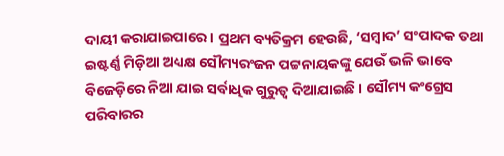ଦାୟୀ କରାଯାଇପାରେ । ପ୍ରଥମ ବ୍ୟତିକ୍ରମ ହେଉଛି, ‘ସମ୍ବାଦ’ ସଂପାଦକ ତଥା ଇଷ୍ଟର୍ଣ୍ଣ ମିଡ଼ିଆ ଅଧ୍ୟକ୍ଷ ସୌମ୍ୟରଂଜନ ପଟ୍ଟନାୟକଙ୍କୁ ଯେଉଁ ଭଳି ଭାବେ ବିଜେଡ଼ିରେ ନିଆ ଯାଇ ସର୍ବାଧିକ ଗୁରୁତ୍ୱ ଦିଆଯାଇଛି । ସୌମ୍ୟ କଂଗ୍ରେସ ପରିବାରର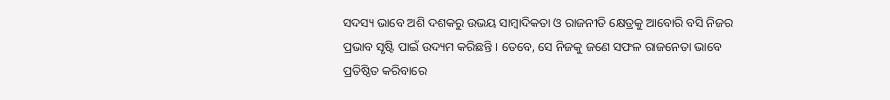ସଦସ୍ୟ ଭାବେ ଅଶି ଦଶକରୁ ଉଭୟ ସାମ୍ବାଦିକତା ଓ ରାଜନୀତି କ୍ଷେତ୍ରକୁ ଆବୋରି ବସି ନିଜର ପ୍ରଭାବ ସୃଷ୍ଟି ପାଇଁ ଉଦ୍ୟମ କରିଛନ୍ତି । ତେବେ, ସେ ନିଜକୁ ଜଣେ ସଫଳ ରାଜନେତା ଭାବେ ପ୍ରତିଷ୍ଠିତ କରିବାରେ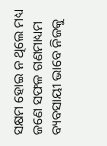ସକ୍ଷମ ହୋଇ ନ ଥିଲେ ମଧ୍ୟ ଜଣେ ସଫଳ ଗଣମାଧ୍ୟମ ବ୍ୟବସାୟୀ ଭାବେ ନିଜକୁ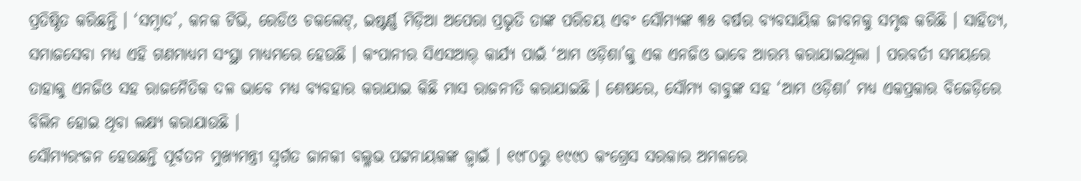ପ୍ରତିଷ୍ଠିତ କରିଛନ୍ତି । ‘ସମ୍ବାଦ’, କନକ ଟିଭି, ରେଡିଓ ଚକଲେଟ୍, ଇଷ୍ଟର୍ଣ୍ଣ ମିଡ଼ିଆ ଅପେରା ପ୍ରଭୃତି ତାଙ୍କ ପରିଚୟ ଏବଂ ସୌମ୍ୟଙ୍କ ୩୫ ବର୍ଷର ବ୍ୟବସାୟିକ ଜୀବନକୁ ସମୃଦ୍ଧ କରିଛି । ସାହିତ୍ୟ, ସମାଜସେବା ମଧ୍ୟ ଏହି ଗଣମାଧ୍ୟମ ସଂସ୍ଥା ମାଧ୍ୟମରେ ହେଉଛି । କଂପାନୀର ସିଏସଆର୍ କାର୍ଯ୍ୟ ପାଇଁ ‘ଆମ ଓଡ଼ିଶା’କୁ ଏକ ଏନଜିଓ ଭାବେ ଆରମ୍ଭ କରାଯାଇଥିଲା । ପରବର୍ତୀ ସମୟରେ ତାହାକୁ ଏନଜିଓ ସହ ରାଜନୈତିକ ଦଳ ଭାବେ ମଧ୍ୟ ବ୍ୟବହାର କରାଯାଇ କିଛି ମାସ ରାଜନୀତି କରାଯାଇଛି । ଶେଷରେ, ସୌମ୍ୟ ବାବୁଙ୍କ ସହ ‘ଆମ ଓଡ଼ିଶା’ ମଧ୍ୟ ଏକପ୍ରକାର ବିଜେଡ଼ିରେ ବିଲିନ ହୋଇ ଥିବା ଲକ୍ଷ୍ୟ କରାଯାଉଛି ।
ସୌମ୍ୟରଂଜନ ହେଉଛନ୍ତି ପୂର୍ବତନ ମୁଖ୍ୟମନ୍ତ୍ରୀ ସ୍ୱର୍ଗତ ଜାନକୀ ବଲ୍ଳଭ ପଟ୍ଟନାୟକଙ୍କ ଜ୍ୱାଇଁ । ୧୯୮୦ରୁ ୧୯୯୦ କଂଗ୍ରେସ ସରକାର ଅମଳରେ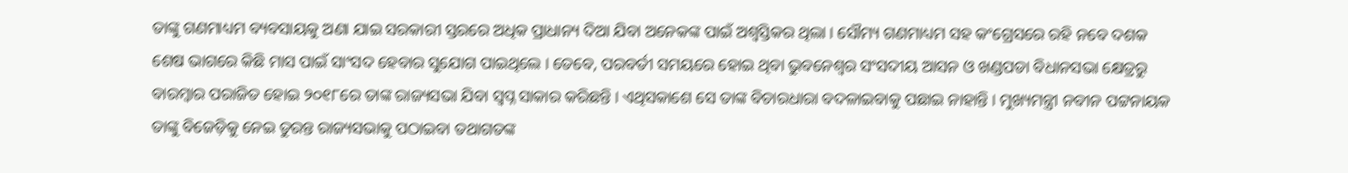ତାଙ୍କୁ ଗଣମାଧ୍ୟମ ବ୍ୟବସାୟକୁ ଅଣା ଯାଇ ସରକାରୀ ସ୍ତରରେ ଅଧିକ ପ୍ରାଧାନ୍ୟ ଦିଆ ଯିବା ଅନେକଙ୍କ ପାଇଁ ଅଶ୍ୱସ୍ତିକର ଥିଲା । ସୌମ୍ୟ ଗଣମାଧ୍ୟମ ସହ କଂଗ୍ରେସରେ ରହି ନବେ ଦଶକ ଶେଷ ଭାଗରେ କିଛି ମାସ ପାଇଁ ସାଂସଦ ହେବାର ସୁଯୋଗ ପାଇଥିଲେ । ତେବେ, ପରବର୍ତୀ ସମୟରେ ହୋଇ ଥିବା ଭୁବନେଶ୍ୱର ସଂସଦୀୟ ଆସନ ଓ ଖଣ୍ଡପଡା ବିଧାନସଭା କ୍ଷେତ୍ରରୁ ବାରମ୍ବାର ପରାଜିତ ହୋଇ ୨୦୧୮ରେ ତାଙ୍କ ରାଜ୍ୟସଭା ଯିବା ସ୍ୱପ୍ନ ସାକାର କରିଛନ୍ତି । ଏଥିସକାଶେ ସେ ତାଙ୍କ ବିଚାରଧାରା ବଦଳାଇବାକୁ ପଛାଇ ନାହାନ୍ତି । ମୁଖ୍ୟମନ୍ତ୍ରୀ ନବୀନ ପଟ୍ଟନାୟକ ତାଙ୍କୁ ବିଜେଡ଼ିକୁ ନେଇ ତୁରନ୍ତ ରାଜ୍ୟସଭାକୁ ପଠାଇବା ତଥାଗତଙ୍କ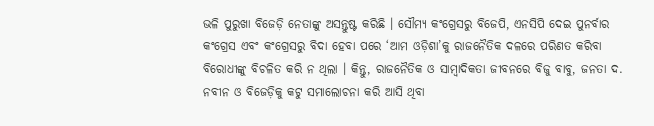ଭଳି ପୁରୁଖା ବିଜେଡ଼ି ନେତାଙ୍କୁ ଅସନ୍ତୁଷ୍ଟ କରିଛି । ସୌମ୍ୟ କଂଗ୍ରେସରୁ ବିଜେପି, ଏନସିପି ଦେଇ ପୁନର୍ବାର କଂଗ୍ରେସ ଏବଂ କଂଗ୍ରେସରୁ ବିଦା ହେବା ପରେ ‘ଆମ ଓଡ଼ିଶା’କୁ ରାଜନୈତିକ ଦଳରେ ପରିଣତ କରିବା ବିରୋଧୀଙ୍କୁ ବିଚଳିତ କରି ନ ଥିଲା । କିନ୍ତୁ, ରାଜନୈତିକ ଓ ସାମ୍ବାଦିକତା ଜୀବନରେ ବିଜୁ ବାବୁ, ଜନତା ଦ. ନବୀନ ଓ ବିଜେଡ଼ିକୁ କଟୁ ସମାଲୋଚନା କରି ଆସି ଥିବା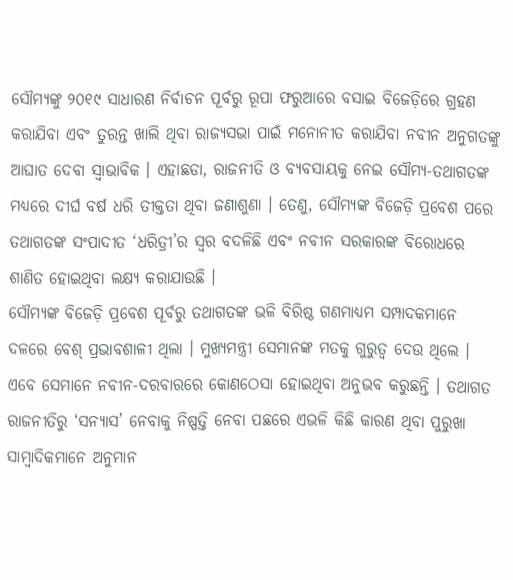ସୌମ୍ୟଙ୍କୁ ୨୦୧୯ ସାଧାରଣ ନିର୍ବାଚନ ପୂର୍ବରୁ ରୂପା ଫରୁଆରେ ବସାଇ ବିଜେଡ଼ିରେ ଗ୍ରହଣ କରାଯିବା ଏବଂ ତୁରନ୍ତ ଖାଲି ଥିବା ରାଜ୍ୟସଭା ପାଇଁ ମନୋନୀତ କରାଯିବା ନବୀନ ଅନୁଗତଙ୍କୁ ଆଘାତ ଦେବା ସ୍ୱାଭାବିକ । ଏହାଛଡା, ରାଜନୀତି ଓ ବ୍ୟବସାୟକୁ ନେଇ ସୌମ୍ୟ-ତଥାଗତଙ୍କ ମଧ୍ୟରେ ଦୀର୍ଘ ବର୍ଷ ଧରି ତୀକ୍ତତା ଥିବା ଜଣାଶୁଣା । ତେଣୁ, ସୌମ୍ୟଙ୍କ ବିଜେଡ଼ି ପ୍ରବେଶ ପରେ ତଥାଗତଙ୍କ ସଂପାଦୀତ ‘ଧରିତ୍ରୀ’ର ସ୍ୱର ବଦଳିଛି ଏବଂ ନବୀନ ସରକାରଙ୍କ ବିରୋଧରେ ଶାଣିତ ହୋଇଥିବା ଲକ୍ଷ୍ୟ କରାଯାଉଛି ।
ସୌମ୍ୟଙ୍କ ବିଜେଡ଼ି ପ୍ରବେଶ ପୂର୍ବରୁ ତଥାଗତଙ୍କ ଭଳି ବିରିଷ୍ଠ ଗଣମାଧ୍ୟମ ସମ୍ପାଦକମାନେ ଦଳରେ ବେଶ୍ ପ୍ରଭାବଶାଳୀ ଥିଲା । ମୁଖ୍ୟମନ୍ତ୍ରୀ ସେମାନଙ୍କ ମତକୁ ଗୁରୁତ୍ୱ ଦେଉ ଥିଲେ । ଏବେ ସେମାନେ ନବୀନ-ଦରବାରରେ କୋଣଠେସା ହୋଇଥିବା ଅନୁଭବ କରୁଛନ୍ତି । ତଥାଗତ ରାଜନୀତିରୁ ‘ସନ୍ୟାସ’ ନେବାକୁ ନିଷ୍ପତ୍ତି ନେବା ପଛରେ ଏଭଳି କିଛି କାରଣ ଥିବା ପୁରୁଖା ସାମ୍ବାଦିକମାନେ ଅନୁମାନ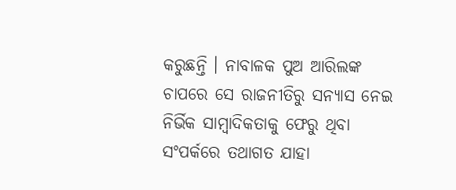କରୁଛନ୍ତି । ନାବାଳକ ପୁଅ ଆରିଲଙ୍କ ଚାପରେ ସେ ରାଜନୀତିରୁ ସନ୍ୟାସ ନେଇ ନିର୍ଭିକ ସାମ୍ବାଦିକତାକୁ ଫେରୁ ଥିବା ସଂପର୍କରେ ତଥାଗତ ଯାହା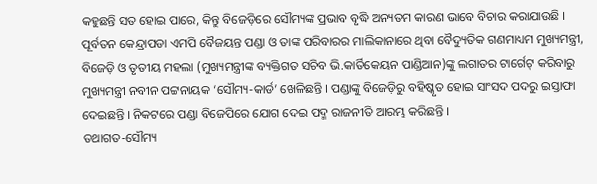କହୁଛନ୍ତି ସତ ହୋଇ ପାରେ, କିନ୍ତୁ ବିଜେଡ଼ିରେ ସୌମ୍ୟଙ୍କ ପ୍ରଭାବ ବୃଦ୍ଧି ଅନ୍ୟତମ କାରଣ ଭାବେ ବିଚାର କରାଯାଉଛି । ପୂର୍ବତନ କେନ୍ଦ୍ରାପଡା ଏମପି ବୈଜୟନ୍ତ ପଣ୍ଡା ଓ ତାଙ୍କ ପରିବାରର ମାଲିକାନାରେ ଥିବା ବୈଦ୍ୟୁତିକ ଗଣମାଧ୍ୟମ ମୁଖ୍ୟମନ୍ତ୍ରୀ, ବିଜେଡ଼ି ଓ ତୃତୀୟ ମହଲା (ମୁଖ୍ୟମନ୍ତ୍ରୀଙ୍କ ବ୍ୟକ୍ତିଗତ ସଚିବ ଭି.କାର୍ତିକେୟନ ପାଣ୍ଡିଆନ)ଙ୍କୁ ଲଗାତର ଟାର୍ଗେଟ୍ କରିବାରୁ ମୁଖ୍ୟମନ୍ତ୍ରୀ ନବୀନ ପଟ୍ଟନାୟକ ‘ସୌମ୍ୟ-କାର୍ଡ’ ଖେଳିଛନ୍ତି । ପଣ୍ଡାଙ୍କୁ ବିଜେଡ଼ିରୁ ବହିଷ୍କୃତ ହୋଇ ସାଂସଦ ପଦରୁ ଇସ୍ତାଫା ଦେଇଛନ୍ତି । ନିକଟରେ ପଣ୍ଡା ବିଜେପିରେ ଯୋଗ ଦେଇ ପଦ୍ମ ରାଜନୀତି ଆରମ୍ଭ କରିଛନ୍ତି ।
ତଥାଗତ-ସୌମ୍ୟ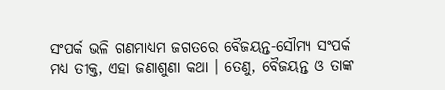ସଂପର୍କ ଭଳି ଗଣମାଧ୍ୟମ ଜଗତରେ ବୈଜୟନ୍ତ-ସୌମ୍ୟ ସଂପର୍କ ମଧ୍ୟ ତୀକ୍ତ, ଏହା ଜଣାଶୁଣା କଥା । ତେଣୁ, ବୈଜୟନ୍ତ ଓ ତାଙ୍କ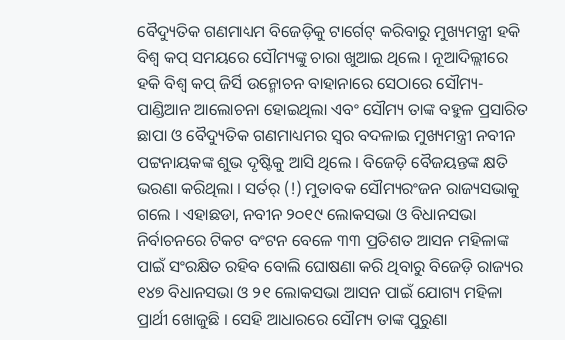ବୈଦ୍ୟୁତିକ ଗଣମାଧ୍ୟମ ବିଜେଡ଼ିକୁ ଟାର୍ଗେଟ୍ କରିବାରୁ ମୁଖ୍ୟମନ୍ତ୍ରୀ ହକି ବିଶ୍ୱ କପ୍ ସମୟରେ ସୌମ୍ୟଙ୍କୁ ଚାରା ଖୁଆଇ ଥିଲେ । ନୂଆଦିଲ୍ଲୀରେ ହକି ବିଶ୍ୱ କପ୍ ଜିର୍ସି ଉନ୍ମୋଚନ ବାହାନାରେ ସେଠାରେ ସୌମ୍ୟ-ପାଣ୍ଡିଆନ ଆଲୋଚନା ହୋଇଥିଲା ଏବଂ ସୌମ୍ୟ ତାଙ୍କ ବହୁଳ ପ୍ରସାରିତ ଛାପା ଓ ବୈଦ୍ୟୁତିକ ଗଣମାଧ୍ୟମର ସ୍ୱର ବଦଳାଇ ମୁଖ୍ୟମନ୍ତ୍ରୀ ନବୀନ ପଟ୍ଟନାୟକଙ୍କ ଶୁଭ ଦୃଷ୍ଟିକୁ ଆସି ଥିଲେ । ବିଜେଡ଼ି ବୈଜୟନ୍ତଙ୍କ କ୍ଷତି ଭରଣା କରିଥିଲା । ସର୍ତର୍ (!) ମୁତାବକ ସୌମ୍ୟରଂଜନ ରାଜ୍ୟସଭାକୁ ଗଲେ । ଏହାଛଡା, ନବୀନ ୨୦୧୯ ଲୋକସଭା ଓ ବିଧାନସଭା ନିର୍ବାଚନରେ ଟିକଟ ବଂଟନ ବେଳେ ୩୩ ପ୍ରତିଶତ ଆସନ ମହିଳାଙ୍କ ପାଇଁ ସଂରକ୍ଷିତ ରହିବ ବୋଲି ଘୋଷଣା କରି ଥିବାରୁ ବିଜେଡ଼ି ରାଜ୍ୟର ୧୪୭ ବିଧାନସଭା ଓ ୨୧ ଲୋକସଭା ଆସନ ପାଇଁ ଯୋଗ୍ୟ ମହିଳା ପ୍ରାର୍ଥୀ ଖୋଜୁଛି । ସେହି ଆଧାରରେ ସୌମ୍ୟ ତାଙ୍କ ପୁରୁଣା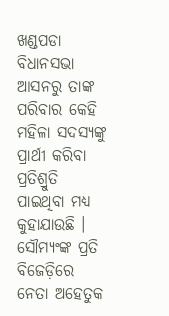ଖଣ୍ଡପଡା ବିଧାନସଭା ଆସନରୁ ତାଙ୍କ ପରିବାର କେହି ମହିଳା ସଦସ୍ୟଙ୍କୁ ପ୍ରାର୍ଥୀ କରିବା ପ୍ରତିଶ୍ରୁତି ପାଇଥିବା ମଧ୍ୟ କୁହାଯାଉଛି । ସୌମ୍ୟଂଙ୍କ ପ୍ରତି ବିଜେଡ଼ିରେ ନେତା ଅହେତୁକ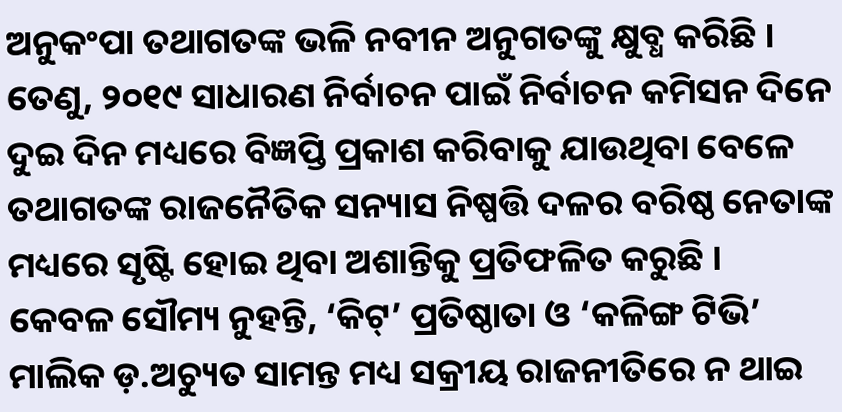ଅନୁକଂପା ତଥାଗତଙ୍କ ଭଳି ନବୀନ ଅନୁଗତଙ୍କୁ କ୍ଷୁବ୍ଧ କରିଛି । ତେଣୁ, ୨୦୧୯ ସାଧାରଣ ନିର୍ବାଚନ ପାଇଁ ନିର୍ବାଚନ କମିସନ ଦିନେ ଦୁଇ ଦିନ ମଧ୍ୟରେ ବିଜ୍ଞପ୍ତି ପ୍ରକାଶ କରିବାକୁ ଯାଉଥିବା ବେଳେ ତଥାଗତଙ୍କ ରାଜନୈତିକ ସନ୍ୟାସ ନିଷ୍ପତ୍ତି ଦଳର ବରିଷ୍ଠ ନେତାଙ୍କ ମଧ୍ୟରେ ସୃଷ୍ଟି ହୋଇ ଥିବା ଅଶାନ୍ତିକୁ ପ୍ରତିଫଳିତ କରୁଛି ।
କେବଳ ସୌମ୍ୟ ନୁହନ୍ତି, ‘କିଟ୍’ ପ୍ରତିଷ୍ଠାତା ଓ ‘କଳିଙ୍ଗ ଟିଭି’ ମାଲିକ ଡ଼.ଅଚ୍ୟୁତ ସାମନ୍ତ ମଧ୍ୟ ସକ୍ରୀୟ ରାଜନୀତିରେ ନ ଥାଇ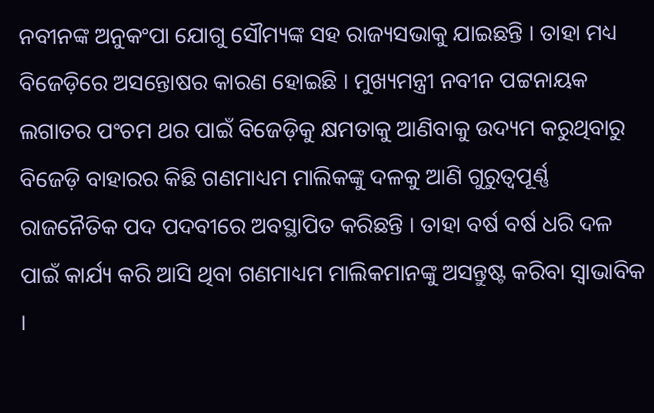ନବୀନଙ୍କ ଅନୁକଂପା ଯୋଗୁ ସୌମ୍ୟଙ୍କ ସହ ରାଜ୍ୟସଭାକୁ ଯାଇଛନ୍ତି । ତାହା ମଧ୍ୟ ବିଜେଡ଼ିରେ ଅସନ୍ତୋଷର କାରଣ ହୋଇଛି । ମୁଖ୍ୟମନ୍ତ୍ରୀ ନବୀନ ପଟ୍ଟନାୟକ ଲଗାତର ପଂଚମ ଥର ପାଇଁ ବିଜେଡ଼ିକୁ କ୍ଷମତାକୁ ଆଣିବାକୁ ଉଦ୍ୟମ କରୁଥିବାରୁ ବିଜେଡ଼ି ବାହାରର କିଛି ଗଣମାଧ୍ୟମ ମାଲିକଙ୍କୁ ଦଳକୁ ଆଣି ଗୁରୁତ୍ୱପୂର୍ଣ୍ଣ ରାଜନୈତିକ ପଦ ପଦବୀରେ ଅବସ୍ଥାପିତ କରିଛନ୍ତି । ତାହା ବର୍ଷ ବର୍ଷ ଧରି ଦଳ ପାଇଁ କାର୍ଯ୍ୟ କରି ଆସି ଥିବା ଗଣମାଧ୍ୟମ ମାଲିକମାନଙ୍କୁ ଅସନ୍ତୁଷ୍ଟ କରିବା ସ୍ୱାଭାବିକ ।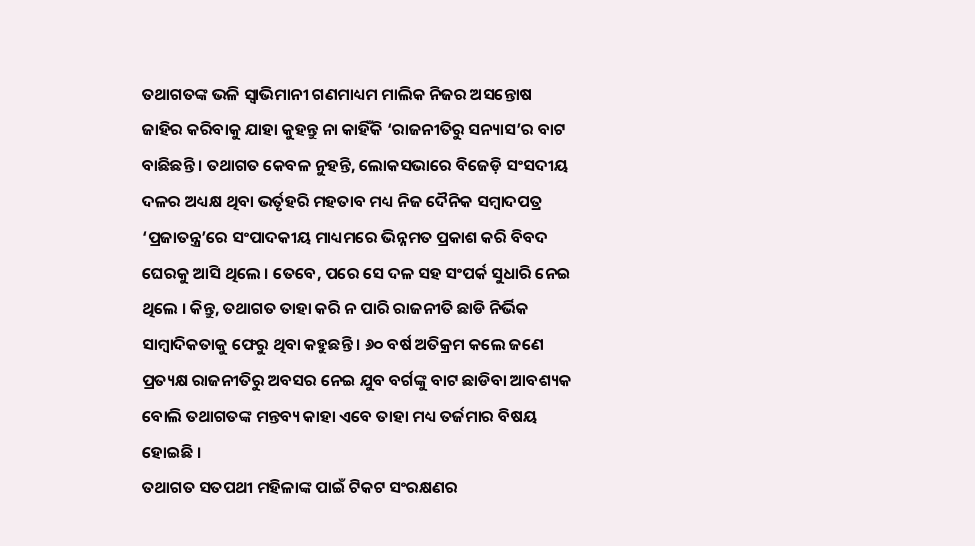ତଥାଗତଙ୍କ ଭଳି ସ୍ୱାଭିମାନୀ ଗଣମାଧ୍ୟମ ମାଲିକ ନିଜର ଅସନ୍ତୋଷ ଜାହିର କରିବାକୁ ଯାହା କୁହନ୍ତୁ ନା କାହିଁକି ‘ରାଜନୀତିରୁ ସନ୍ୟାସ’ର ବାଟ ବାଛିଛନ୍ତି । ତଥାଗତ କେବଳ ନୁହନ୍ତି, ଲୋକସଭାରେ ବିଜେଡ଼ି ସଂସଦୀୟ ଦଳର ଅଧ୍ୟକ୍ଷ ଥିବା ଭର୍ତୃହରି ମହତାବ ମଧ୍ୟ ନିଜ ଦୈନିକ ସମ୍ବାଦପତ୍ର ‘ପ୍ରଜାତନ୍ତ୍ର’ରେ ସଂପାଦକୀୟ ମାଧ୍ୟମରେ ଭିନ୍ନମତ ପ୍ରକାଶ କରି ବିବଦ ଘେରକୁ ଆସି ଥିଲେ । ତେବେ, ପରେ ସେ ଦଳ ସହ ସଂପର୍କ ସୁଧାରି ନେଇ ଥିଲେ । କିନ୍ତୁ, ତଥାଗତ ତାହା କରି ନ ପାରି ରାଜନୀତି ଛାଡି ନିର୍ଭିକ ସାମ୍ବାଦିକତାକୁ ଫେରୁ ଥିବା କହୁଛନ୍ତି । ୬୦ ବର୍ଷ ଅତିକ୍ରମ କଲେ ଜଣେ ପ୍ରତ୍ୟକ୍ଷ ରାଜନୀତିରୁ ଅବସର ନେଇ ଯୁବ ବର୍ଗଙ୍କୁ ବାଟ ଛାଡିବା ଆବଶ୍ୟକ ବୋଲି ତଥାଗତଙ୍କ ମନ୍ତବ୍ୟ କାହା ଏବେ ତାହା ମଧ୍ୟ ତର୍ଜମାର ବିଷୟ ହୋଇଛି ।
ତଥାଗତ ସତପଥୀ ମହିଳାଙ୍କ ପାଇଁ ଟିକଟ ସଂରକ୍ଷଣର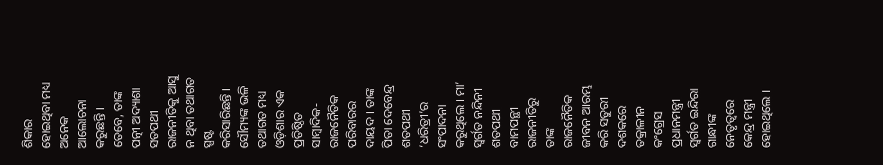ଶିକାର ହୋଇଥିବା ମଧ୍ୟ ଅନେକ ଆଲୋଚନା କରୁଛନ୍ତି । ତେବେ, ତାଙ୍କ ପତ୍ନୀ ଅଦ୍ୟାଶା ସତପଥୀ ରାଜନୀତିକୁ ଆସୁ ନ ଥିବା ତଥାଗତ ସ୍ପଷ୍ଟ କରିସାରିଛନ୍ତି । ସୌମ୍ୟଙ୍କ ଭଳି ତଥାଗତ ମଧ୍ୟ ଓଡ଼ିଶାର ଏକ ପ୍ରତିଷ୍ଠିତ ସାମ୍ବାଦିକ-ରାଜନୈତିକ ପରିବାରର ଦାୟଦ । ତାଙ୍କ ପିତା ଦେବେନ୍ଦ୍ର ଶତପଥୀ ‘ଧରିତ୍ରୀ’ର ସଂପାଦନା କରୁଥିଲେ । ମା’ ସ୍ୱର୍ଗତ ନନ୍ଦିନୀ ଶତପଥୀ ବାମପନ୍ଥୀ ରାଜନୀତିରୁ ତାଙ୍କ ରାଜନୈତିକ ଜୀବନ ଆରମ୍ଭ କରି ସତୁରୀ ଦଶକରେ ତକ୍ରାଳୀନ କଂଗ୍ରେସ ପ୍ରଧାନମନ୍ତ୍ରୀ ସ୍ୱର୍ଗତ ଇନ୍ଦିରା ଗାନ୍ଧୀଙ୍କ ନେତୃତ୍ୱରେ କେନ୍ଦ୍ର ମନ୍ତ୍ରୀ ହୋଇଥିଲେ ।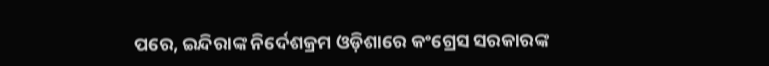ପରେ, ଇନ୍ଦିରାଙ୍କ ନିର୍ଦେଶକ୍ରମ ଓଡ଼ିଶାରେ କଂଗ୍ରେସ ସରକାରଙ୍କ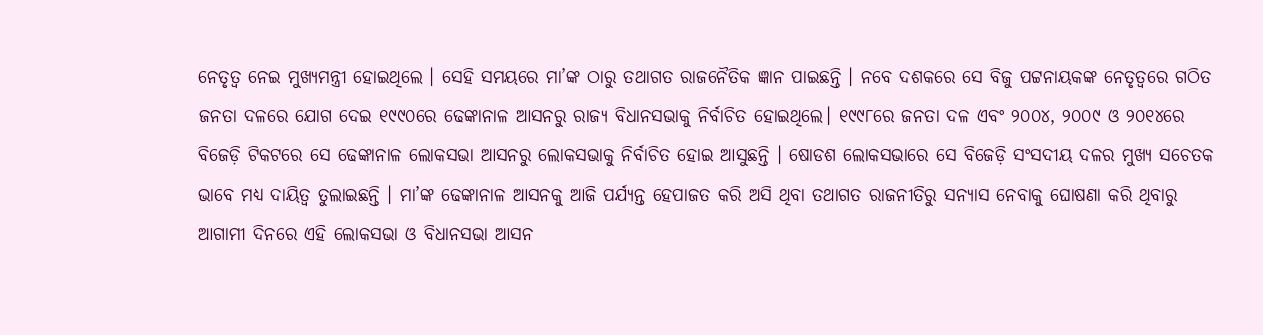ନେତୃତ୍ୱ ନେଇ ମୁଖ୍ୟମନ୍ତ୍ରୀ ହୋଇଥିଲେ । ସେହି ସମୟରେ ମା’ଙ୍କ ଠାରୁ ତଥାଗତ ରାଜନୈତିକ ଜ୍ଞାନ ପାଇଛନ୍ତି । ନବେ ଦଶକରେ ସେ ବିଜୁ ପଟ୍ଟନାୟକଙ୍କ ନେତୃତ୍ୱରେ ଗଠିତ ଜନତା ଦଳରେ ଯୋଗ ଦେଇ ୧୯୯୦ରେ ଢେଙ୍କାନାଳ ଆସନରୁ ରାଜ୍ୟ ବିଧାନସଭାକୁ ନିର୍ବାଚିତ ହୋଇଥିଲେ। ୧୯୯୮ରେ ଜନତା ଦଳ ଏବଂ ୨୦୦୪, ୨୦୦୯ ଓ ୨୦୧୪ରେ ବିଜେଡ଼ି ଟିକଟରେ ସେ ଢେଙ୍କାନାଳ ଲୋକସଭା ଆସନରୁ ଲୋକସଭାକୁ ନିର୍ବାଚିତ ହୋଇ ଆସୁଛନ୍ତି । ଷୋଡଶ ଲୋକସଭାରେ ସେ ବିଜେଡ଼ି ସଂସଦୀୟ ଦଳର ମୁଖ୍ୟ ସଚେତକ ଭାବେ ମଧ୍ୟ ଦାୟିତ୍ୱ ତୁଲାଇଛନ୍ତି । ମା’ଙ୍କ ଢେଙ୍କାନାଳ ଆସନକୁ ଆଜି ପର୍ଯ୍ୟନ୍ତ ହେପାଜତ କରି ଅସି ଥିବା ତଥାଗତ ରାଜନୀତିରୁ ସନ୍ୟାସ ନେବାକୁ ଘୋଷଣା କରି ଥିବାରୁ ଆଗାମୀ ଦିନରେ ଏହି ଲୋକସଭା ଓ ବିଧାନସଭା ଆସନ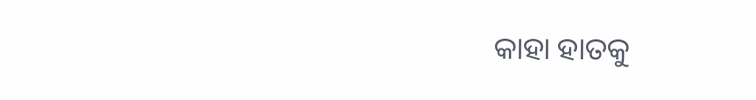କାହା ହାତକୁ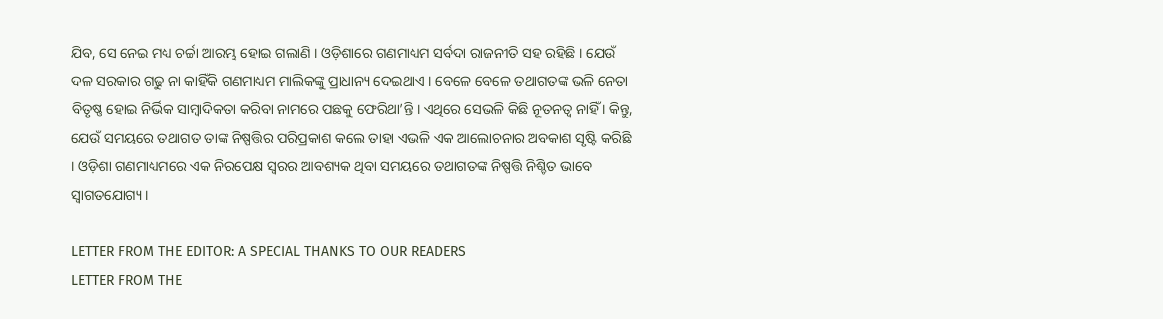ଯିବ, ସେ ନେଇ ମଧ୍ୟ ଚର୍ଚ୍ଚା ଆରମ୍ଭ ହୋଇ ଗଲାଣି । ଓଡ଼ିଶାରେ ଗଣମାଧ୍ୟମ ସର୍ବଦା ରାଜନୀତି ସହ ରହିଛି । ଯେଉଁ ଦଳ ସରକାର ଗଢୁ ନା କାହିଁକି ଗଣମାଧ୍ୟମ ମାଲିକଙ୍କୁ ପ୍ରାଧାନ୍ୟ ଦେଇଥାଏ । ବେଳେ ବେଳେ ତଥାଗତଙ୍କ ଭଳି ନେତା ବିତୃଷ୍ଣ ହୋଇ ନିର୍ଭିକ ସାମ୍ବାଦିକତା କରିବା ନାମରେ ପଛକୁ ଫେରିଥା’ନ୍ତି । ଏଥିରେ ସେଭଳି କିଛି ନୂତନତ୍ୱ ନାହିଁ । କିନ୍ତୁ, ଯେଉଁ ସମୟରେ ତଥାଗତ ତାଙ୍କ ନିଷ୍ପତ୍ତିର ପରିପ୍ରକାଶ କଲେ ତାହା ଏଭଳି ଏକ ଆଲୋଚନାର ଅବକାଶ ସୃଷ୍ଟି କରିଛି । ଓଡ଼ିଶା ଗଣମାଧ୍ୟମରେ ଏକ ନିରପେକ୍ଷ ସ୍ୱରର ଆବଶ୍ୟକ ଥିବା ସମୟରେ ତଥାଗତଙ୍କ ନିଷ୍ପତ୍ତି ନିଶ୍ଚିତ ଭାବେ ସ୍ୱାଗତଯୋଗ୍ୟ ।

LETTER FROM THE EDITOR: A SPECIAL THANKS TO OUR READERS
LETTER FROM THE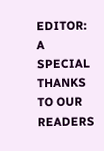EDITOR: A SPECIAL THANKS TO OUR READERS